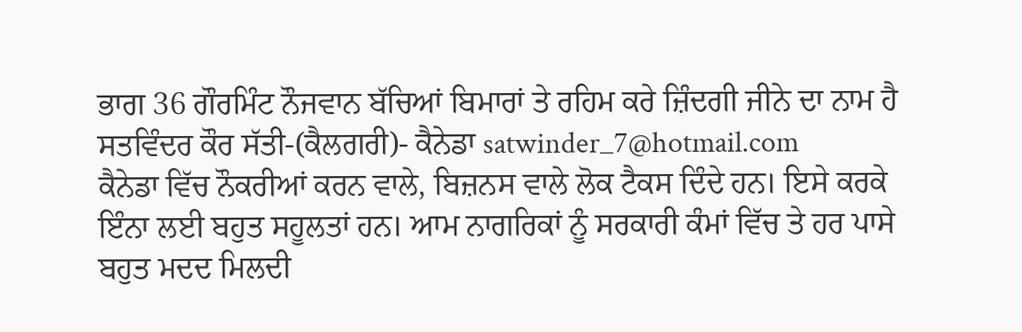ਭਾਗ 36 ਗੌਰਮਿੰਟ ਨੌਜਵਾਨ ਬੱਚਿਆਂ ਬਿਮਾਰਾਂ ਤੇ ਰਹਿਮ ਕਰੇ ਜ਼ਿੰਦਗੀ ਜੀਨੇ ਦਾ ਨਾਮ ਹੈ
ਸਤਵਿੰਦਰ ਕੌਰ ਸੱਤੀ-(ਕੈਲਗਰੀ)- ਕੈਨੇਡਾ satwinder_7@hotmail.com
ਕੈਨੇਡਾ ਵਿੱਚ ਨੌਕਰੀਆਂ ਕਰਨ ਵਾਲੇ, ਬਿਜ਼ਨਸ ਵਾਲੇ ਲੋਕ ਟੈਕਸ ਦਿੰਦੇ ਹਨ। ਇਸੇ ਕਰਕੇ ਇੰਨਾ ਲਈ ਬਹੁਤ ਸਹੂਲਤਾਂ ਹਨ। ਆਮ ਨਾਗਰਿਕਾਂ ਨੂੰ ਸਰਕਾਰੀ ਕੰਮਾਂ ਵਿੱਚ ਤੇ ਹਰ ਪਾਸੇ ਬਹੁਤ ਮਦਦ ਮਿਲਦੀ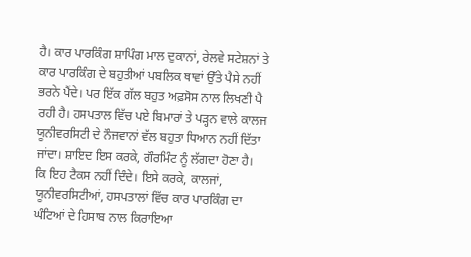ਹੈ। ਕਾਰ ਪਾਰਕਿੰਗ ਸ਼ਾਪਿੰਗ ਮਾਲ ਦੁਕਾਨਾਂ, ਰੇਲਵੇ ਸਟੇਸ਼ਨਾਂ ਤੇ  ਕਾਰ ਪਾਰਕਿੰਗ ਦੇ ਬਹੁਤੀਆਂ ਪਬਲਿਕ ਥਾਵਾਂ ਉੱਤੇ ਪੈਸੇ ਨਹੀਂ ਭਰਨੇ ਪੈਂਦੇ। ਪਰ ਇੱਕ ਗੱਲ ਬਹੁਤ ਅਫ਼ਸੋਸ ਨਾਲ ਲਿਖਣੀ ਪੈ ਰਹੀ ਹੈ। ਹਸਪਤਾਲ ਵਿੱਚ ਪਏ ਬਿਮਾਰਾਂ ਤੇ ਪੜ੍ਹਨ ਵਾਲੇ ਕਾਲਜ ਯੂਨੀਵਰਸਿਟੀ ਦੇ ਨੌਜਵਾਨਾਂ ਵੱਲ ਬਹੁਤਾ ਧਿਆਨ ਨਹੀਂ ਦਿੱਤਾ ਜਾਂਦਾ। ਸ਼ਾਇਦ ਇਸ ਕਰਕੇ, ਗੌਰਮਿੰਟ ਨੂੰ ਲੱਗਦਾ ਹੋਣਾ ਹੈ। ਕਿ ਇਹ ਟੈਕਸ ਨਹੀਂ ਦਿੰਦੇ। ਇਸੇ ਕਰਕੇ, ਕਾਲਜਾਂ, ਯੂਨੀਵਰਸਿਟੀਆਂ, ਹਸਪਤਾਲਾਂ ਵਿੱਚ ਕਾਰ ਪਾਰਕਿੰਗ ਦਾ ਘੰਟਿਆਂ ਦੇ ਹਿਸਾਬ ਨਾਲ ਕਿਰਾਇਆ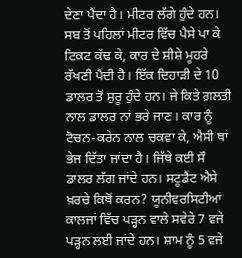ਦੇਣਾ ਪੈਂਦਾ ਹੈ। ਮੀਟਰ ਲੱਗੇ ਹੁੰਦੇ ਹਨ। ਸਬ ਤੋਂ ਪਹਿਲਾਂ ਮੀਟਰ ਵਿੱਚ ਪੈਸੇ ਪਾ ਕੇ ਟਿਕਟ ਕੱਢ ਕੇ, ਕਾਰ ਦੇ ਸ਼ੀਸ਼ੇ ਮੂਹਰੇ ਰੱਖਣੀ ਪੈਂਦੀ ਹੈ। ਇੱਕ ਦਿਹਾੜੀ ਦੇ 10 ਡਾਲਰ ਤੋਂ ਸ਼ੁਰੂ ਹੁੰਦੇ ਹਨ। ਜੇ ਕਿਤੇ ਗ਼ਲਤੀ ਨਾਲ ਡਾਲਰ ਨਾਂ ਭਰੇ ਜਾਣ। ਕਾਰ ਨੂੰ ਟੋਚਨ-ਕਰੇਨ ਨਾਲ ਚਕਵਾ ਕੇ, ਐਸੀ ਥਾਂ ਭੇਜ ਦਿੱਤਾ ਜਾਂਦਾ ਹੈ। ਜਿੱਥੇ ਕਈ ਸੌ ਡਾਲਰ ਲੱਗ ਜਾਂਦੇ ਹਨ। ਸਟੂਡੈਂਟ ਐਸੇ ਖ਼ਰਚੇ ਕਿਥੋਂ ਕਰਨ? ਯੂਨੀਵਰਸਿਟੀਆਂ ਕਾਲਜਾਂ ਵਿੱਚ ਪੜ੍ਹਨ ਵਾਲੇ ਸਵੇਰੇ 7 ਵਜੇ ਪੜ੍ਹਨ ਲਈ ਜਾਂਦੇ ਹਨ। ਸ਼ਾਮ ਨੂੰ 5 ਵਜੇ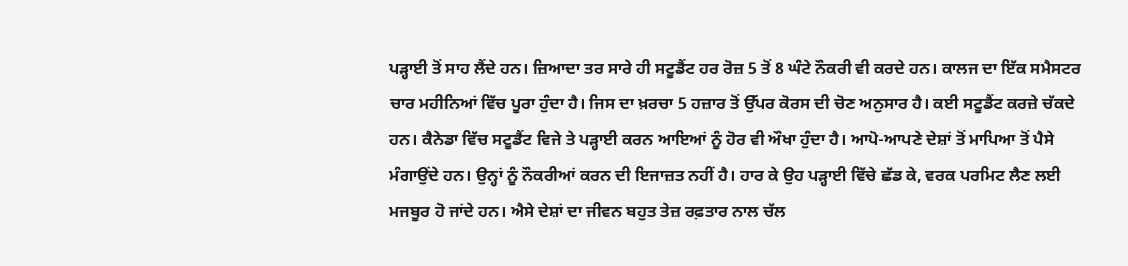ਪੜ੍ਹਾਈ ਤੋਂ ਸਾਹ ਲੈਂਦੇ ਹਨ। ਜ਼ਿਆਦਾ ਤਰ ਸਾਰੇ ਹੀ ਸਟੂਡੈਂਟ ਹਰ ਰੋਜ਼ 5 ਤੋਂ 8 ਘੰਟੇ ਨੌਕਰੀ ਵੀ ਕਰਦੇ ਹਨ। ਕਾਲਜ ਦਾ ਇੱਕ ਸਮੈਸਟਰ ਚਾਰ ਮਹੀਨਿਆਂ ਵਿੱਚ ਪੂਰਾ ਹੁੰਦਾ ਹੈ। ਜਿਸ ਦਾ ਖ਼ਰਚਾ 5 ਹਜ਼ਾਰ ਤੋਂ ਉੱਪਰ ਕੋਰਸ ਦੀ ਚੋਣ ਅਨੁਸਾਰ ਹੈ। ਕਈ ਸਟੂਡੈਂਟ ਕਰਜ਼ੇ ਚੱਕਦੇ ਹਨ। ਕੈਨੇਡਾ ਵਿੱਚ ਸਟੂਡੈਂਟ ਵਿਜੇ ਤੇ ਪੜ੍ਹਾਈ ਕਰਨ ਆਇਆਂ ਨੂੰ ਹੋਰ ਵੀ ਔਖਾ ਹੁੰਦਾ ਹੈ। ਆਪੋ-ਆਪਣੇ ਦੇਸ਼ਾਂ ਤੋਂ ਮਾਪਿਆ ਤੋਂ ਪੈਸੇ ਮੰਗਾਉਂਦੇ ਹਨ। ਉਨ੍ਹਾਂ ਨੂੰ ਨੌਕਰੀਆਂ ਕਰਨ ਦੀ ਇਜਾਜ਼ਤ ਨਹੀਂ ਹੈ। ਹਾਰ ਕੇ ਉਹ ਪੜ੍ਹਾਈ ਵਿੱਚੇ ਛੱਡ ਕੇ, ਵਰਕ ਪਰਮਿਟ ਲੈਣ ਲਈ ਮਜਬੂਰ ਹੋ ਜਾਂਦੇ ਹਨ। ਐਸੇ ਦੇਸ਼ਾਂ ਦਾ ਜੀਵਨ ਬਹੁਤ ਤੇਜ਼ ਰਫ਼ਤਾਰ ਨਾਲ ਚੱਲ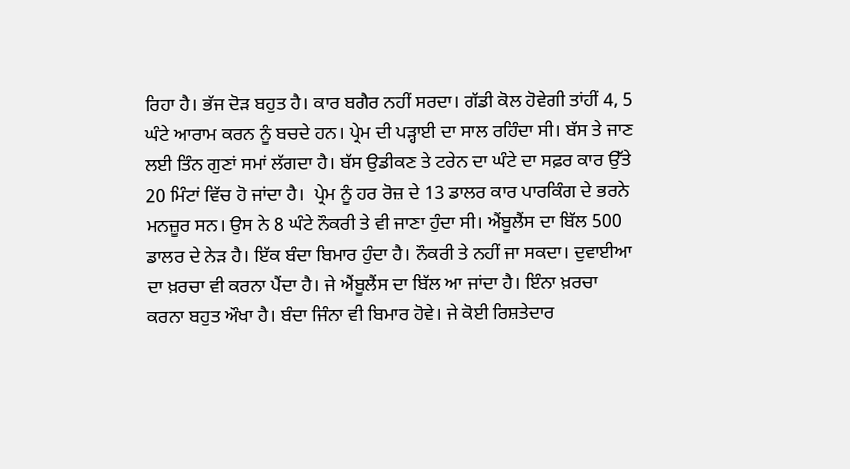ਰਿਹਾ ਹੈ। ਭੱਜ ਦੋੜ ਬਹੁਤ ਹੈ। ਕਾਰ ਬਗੈਰ ਨਹੀਂ ਸਰਦਾ। ਗੱਡੀ ਕੋਲ ਹੋਵੇਗੀ ਤਾਂਹੀਂ 4, 5 ਘੰਟੇ ਆਰਾਮ ਕਰਨ ਨੂੰ ਬਚਦੇ ਹਨ। ਪ੍ਰੇਮ ਦੀ ਪੜ੍ਹਾਈ ਦਾ ਸਾਲ ਰਹਿੰਦਾ ਸੀ। ਬੱਸ ਤੇ ਜਾਣ ਲਈ ਤਿੰਨ ਗੁਣਾਂ ਸਮਾਂ ਲੱਗਦਾ ਹੈ। ਬੱਸ ਉਡੀਕਣ ਤੇ ਟਰੇਨ ਦਾ ਘੰਟੇ ਦਾ ਸਫ਼ਰ ਕਾਰ ਉੱਤੇ 20 ਮਿੰਟਾਂ ਵਿੱਚ ਹੋ ਜਾਂਦਾ ਹੈ।  ਪ੍ਰੇਮ ਨੂੰ ਹਰ ਰੋਜ਼ ਦੇ 13 ਡਾਲਰ ਕਾਰ ਪਾਰਕਿੰਗ ਦੇ ਭਰਨੇ ਮਨਜ਼ੂਰ ਸਨ। ਉਸ ਨੇ 8 ਘੰਟੇ ਨੌਕਰੀ ਤੇ ਵੀ ਜਾਣਾ ਹੁੰਦਾ ਸੀ। ਐਂਬੂਲੈਂਸ ਦਾ ਬਿੱਲ 500 ਡਾਲਰ ਦੇ ਨੇੜ ਹੈ। ਇੱਕ ਬੰਦਾ ਬਿਮਾਰ ਹੁੰਦਾ ਹੈ। ਨੌਕਰੀ ਤੇ ਨਹੀਂ ਜਾ ਸਕਦਾ। ਦੁਵਾਈਆ ਦਾ ਖ਼ਰਚਾ ਵੀ ਕਰਨਾ ਪੈਂਦਾ ਹੈ। ਜੇ ਐਂਬੂਲੈਂਸ ਦਾ ਬਿੱਲ ਆ ਜਾਂਦਾ ਹੈ। ਇੰਨਾ ਖ਼ਰਚਾ ਕਰਨਾ ਬਹੁਤ ਔਖਾ ਹੈ। ਬੰਦਾ ਜਿੰਨਾ ਵੀ ਬਿਮਾਰ ਹੋਵੇ। ਜੇ ਕੋਈ ਰਿਸ਼ਤੇਦਾਰ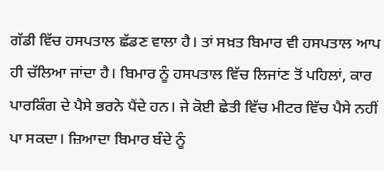ਗੱਡੀ ਵਿੱਚ ਹਸਪਤਾਲ ਛੱਡਣ ਵਾਲਾ ਹੈ। ਤਾਂ ਸਖ਼ਤ ਬਿਮਾਰ ਵੀ ਹਸਪਤਾਲ ਆਪ ਹੀ ਚੱਲਿਆ ਜਾਂਦਾ ਹੈ। ਬਿਮਾਰ ਨੂੰ ਹਸਪਤਾਲ ਵਿੱਚ ਲਿਜਾਂਣ ਤੋਂ ਪਹਿਲਾਂ, ਕਾਰ ਪਾਰਕਿੰਗ ਦੇ ਪੈਸੇ ਭਰਨੇ ਪੈਂਦੇ ਹਨ। ਜੇ ਕੋਈ ਛੇਤੀ ਵਿੱਚ ਮੀਟਰ ਵਿੱਚ ਪੈਸੇ ਨਹੀਂ ਪਾ ਸਕਦਾ। ਜ਼ਿਆਦਾ ਬਿਮਾਰ ਬੰਦੇ ਨੂੰ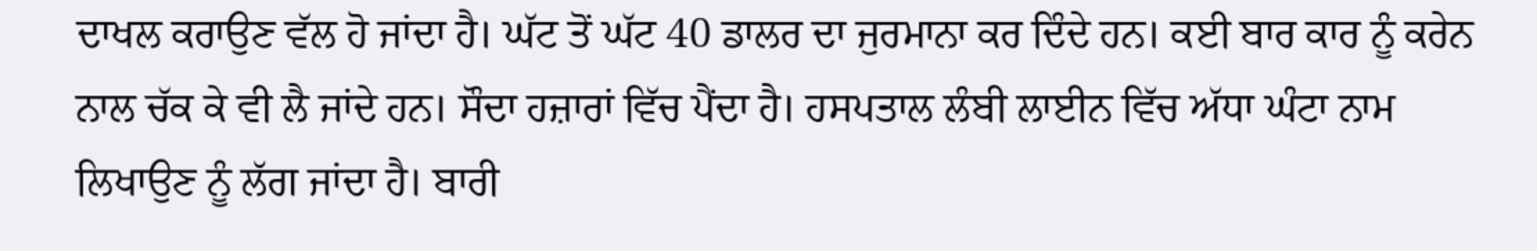ਦਾਖਲ ਕਰਾਉਣ ਵੱਲ ਹੋ ਜਾਂਦਾ ਹੈ। ਘੱਟ ਤੋਂ ਘੱਟ 40 ਡਾਲਰ ਦਾ ਜੁਰਮਾਨਾ ਕਰ ਦਿੰਦੇ ਹਨ। ਕਈ ਬਾਰ ਕਾਰ ਨੂੰ ਕਰੇਨ ਨਾਲ ਚੱਕ ਕੇ ਵੀ ਲੈ ਜਾਂਦੇ ਹਨ। ਸੌਦਾ ਹਜ਼ਾਰਾਂ ਵਿੱਚ ਪੈਂਦਾ ਹੈ। ਹਸਪਤਾਲ ਲੰਬੀ ਲਾਈਨ ਵਿੱਚ ਅੱਧਾ ਘੰਟਾ ਨਾਮ ਲਿਖਾਉਣ ਨੂੰ ਲੱਗ ਜਾਂਦਾ ਹੈ। ਬਾਰੀ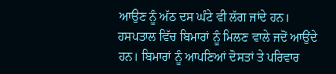ਆਉਣ ਨੂੰ ਅੱਠ ਦਸ ਘੰਟੇ ਵੀ ਲੱਗ ਜਾਂਦੇ ਹਨ। ਹਸਪਤਾਲ ਵਿੱਚ ਬਿਮਾਰਾਂ ਨੂੰ ਮਿਲਣ ਵਾਲੇ ਜਦੋਂ ਆਉਂਦੇ ਹਨ। ਬਿਮਾਰਾਂ ਨੂੰ ਆਪਣਿਆਂ ਦੋਸਤਾਂ ਤੇ ਪਰਿਵਾਰ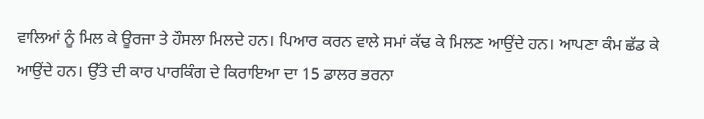ਵਾਲਿਆਂ ਨੂੰ ਮਿਲ ਕੇ ਊਰਜਾ ਤੇ ਹੌਸਲਾ ਮਿਲਦੇ ਹਨ। ਪਿਆਰ ਕਰਨ ਵਾਲੇ ਸਮਾਂ ਕੱਢ ਕੇ ਮਿਲਣ ਆਉਂਦੇ ਹਨ। ਆਪਣਾ ਕੰਮ ਛੱਡ ਕੇ ਆਉਂਦੇ ਹਨ। ਉੱਤੇ ਦੀ ਕਾਰ ਪਾਰਕਿੰਗ ਦੇ ਕਿਰਾਇਆ ਦਾ 15 ਡਾਲਰ ਭਰਨਾ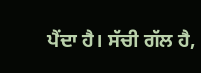ਪੈਂਦਾ ਹੈ। ਸੱਚੀ ਗੱਲ ਹੈ,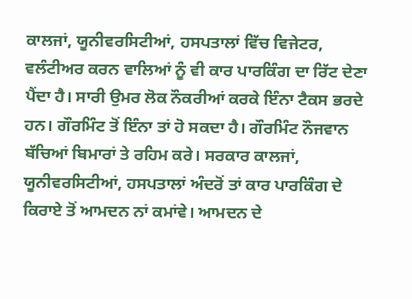ਕਾਲਜਾਂ, ਯੂਨੀਵਰਸਿਟੀਆਂ, ਹਸਪਤਾਲਾਂ ਵਿੱਚ ਵਿਜੇਟਰ, ਵਲੰਟੀਅਰ ਕਰਨ ਵਾਲਿਆਂ ਨੂੰ ਵੀ ਕਾਰ ਪਾਰਕਿੰਗ ਦਾ ਰਿੱਟ ਦੇਣਾ ਪੈਂਦਾ ਹੈ। ਸਾਰੀ ਉਮਰ ਲੋਕ ਨੌਕਰੀਆਂ ਕਰਕੇ ਇੰਨਾ ਟੈਕਸ ਭਰਦੇ ਹਨ। ਗੌਰਮਿੰਟ ਤੋਂ ਇੰਨਾ ਤਾਂ ਹੋ ਸਕਦਾ ਹੈ। ਗੌਰਮਿੰਟ ਨੌਜਵਾਨ ਬੱਚਿਆਂ ਬਿਮਾਰਾਂ ਤੇ ਰਹਿਮ ਕਰੇ। ਸਰਕਾਰ ਕਾਲਜਾਂ, ਯੂਨੀਵਰਸਿਟੀਆਂ, ਹਸਪਤਾਲਾਂ ਅੰਦਰੋਂ ਤਾਂ ਕਾਰ ਪਾਰਕਿੰਗ ਦੇ ਕਿਰਾਏ ਤੋਂ ਆਮਦਨ ਨਾਂ ਕਮਾਂਵੇ। ਆਮਦਨ ਦੇ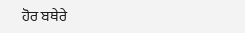ਹੋਰ ਬਥੇਰੇ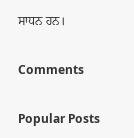ਸਾਧਨ ਹਨ।

Comments

Popular Posts